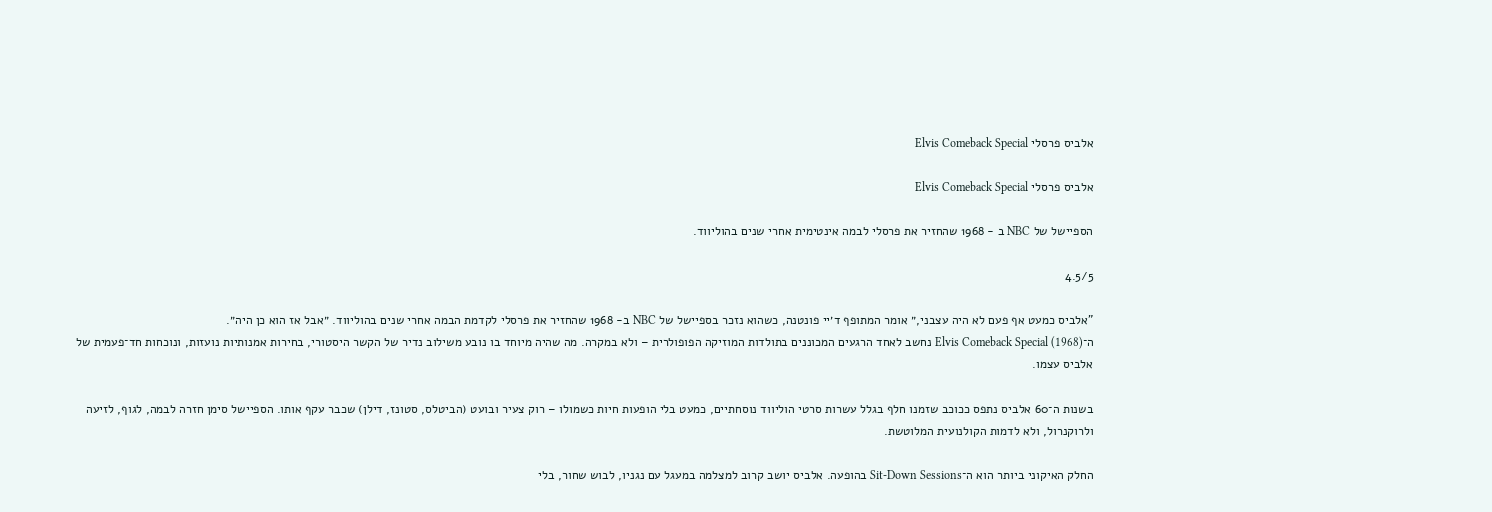אלביס פרסלי Elvis Comeback Special

אלביס פרסלי Elvis Comeback Special

הספיישל של NBC ב - 1968 שהחזיר את פרסלי לבמה אינטימית אחרי שנים בהוליווד.

4.5/5

"אלביס כמעט אף פעם לא היה עצבני,״ אומר המתופף ד׳יי פונטנה, כשהוא נזכר בספיישל של NBC ב- 1968 שהחזיר את פרסלי לקדמת הבמה אחרי שנים בהוליווד. ״אבל אז הוא כן היה״.
ה־Elvis Comeback Special (1968) נחשב לאחד הרגעים המכוננים בתולדות המוזיקה הפופולרית – ולא במקרה. מה שהיה מיוחד בו נובע משילוב נדיר של הקשר היסטורי, בחירות אמנותיות נועזות, ונוכחות חד־פעמית של אלביס עצמו.

בשנות ה־60 אלביס נתפס ככוכב שזמנו חלף בגלל עשרות סרטי הוליווד נוסחתיים, כמעט בלי הופעות חיות כשמולו – רוק צעיר ובועט (הביטלס, סטונז, דילן) שכבר עקף אותו. הספיישל סימן חזרה לבמה, לגוף, לזיעה ולרוקנרול, ולא לדמות הקולנועית המלוטשת.

החלק האיקוני ביותר הוא ה־Sit-Down Sessions בהופעה. אלביס יושב קרוב למצלמה במעגל עם נגניו, לבוש שחור, בלי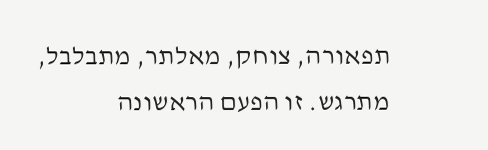תפאורה, צוחק, מאלתר, מתבלבל, מתרגש. זו הפעם הראשונה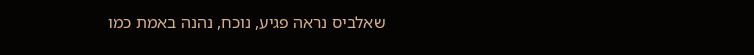שאלביס נראה פגיע, נוכח, נהנה באמת כמו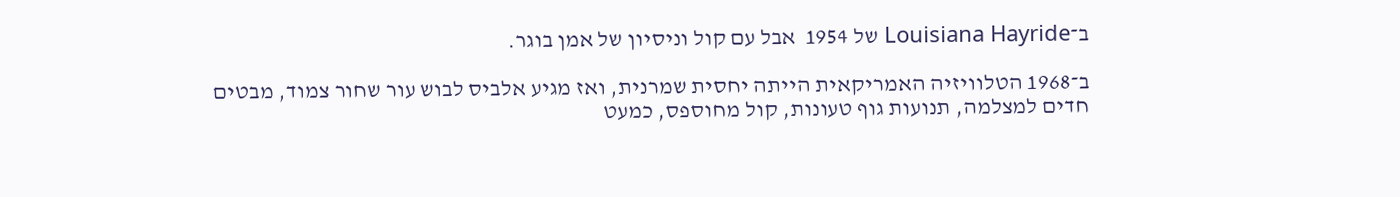ב־Louisiana Hayride של 1954  אבל עם קול וניסיון של אמן בוגר.

ב־1968 הטלוויזיה האמריקאית הייתה יחסית שמרנית, ואז מגיע אלביס לבוש עור שחור צמוד, מבטים חדים למצלמה, תנועות גוף טעונות, קול מחוספס, כמעט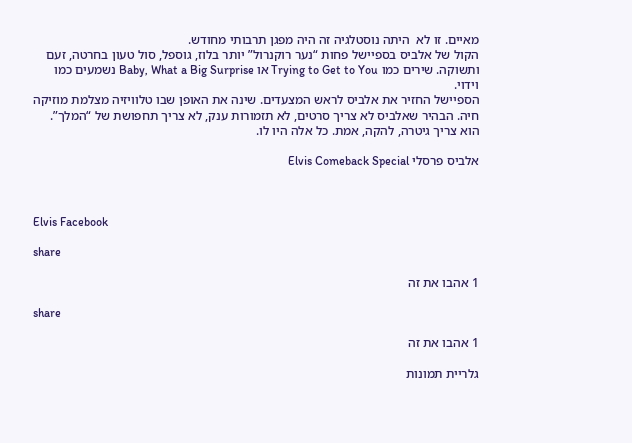מאיים. זו לא  היתה נוסטלגיה זה היה מפגן תרבותי מחודש.
הקול של אלביס בספיישל פחות “נער רוקנרול” יותר בלוז, גוספל, סול טעון בחרטה, זעם ותשוקה. שירים כמו Trying to Get to You או Baby, What a Big Surprise נשמעים כמו וידוי.
הספיישל החזיר את אלביס לראש המצעדים. שינה את האופן שבו טלוויזיה מצלמת מוזיקה חיה. הבהיר שאלביס לא צריך סרטים, לא תזמורות ענק, לא צריך תחפושת של “המלך”. הוא צריך גיטרה, להקה, אמת. כל אלה היו לו.

אלביס פרסלי Elvis Comeback Special



Elvis Facebook

share

1 אהבו את זה

share

1 אהבו את זה

גלריית תמונות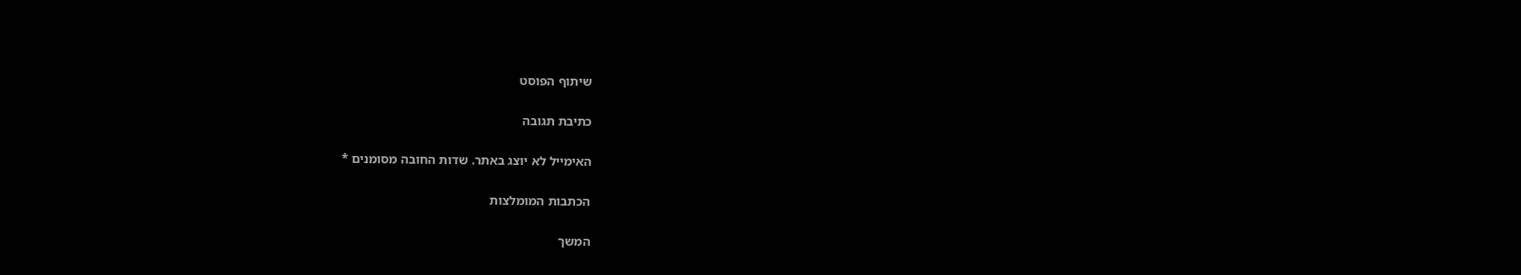שיתוף הפוסט

כתיבת תגובה

האימייל לא יוצג באתר. שדות החובה מסומנים *

הכתבות המומלצות

המשך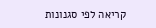קריאה לפי סגנונות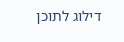דילוג לתוכן